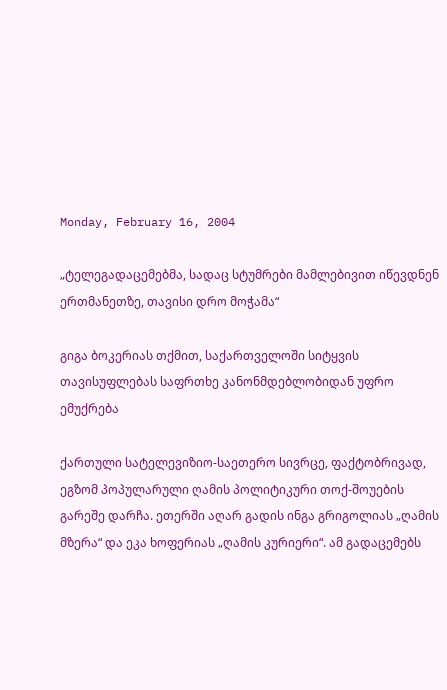Monday, February 16, 2004

„ტელეგადაცემებმა, სადაც სტუმრები მამლებივით იწევდნენ ერთმანეთზე, თავისი დრო მოჭამა“

გიგა ბოკერიას თქმით, საქართველოში სიტყვის თავისუფლებას საფრთხე კანონმდებლობიდან უფრო ემუქრება

ქართული სატელევიზიო-საეთერო სივრცე, ფაქტობრივად, ეგზომ პოპულარული ღამის პოლიტიკური თოქ-შოუების გარეშე დარჩა. ეთერში აღარ გადის ინგა გრიგოლიას „ღამის მზერა“ და ეკა ხოფერიას „ღამის კურიერი“. ამ გადაცემებს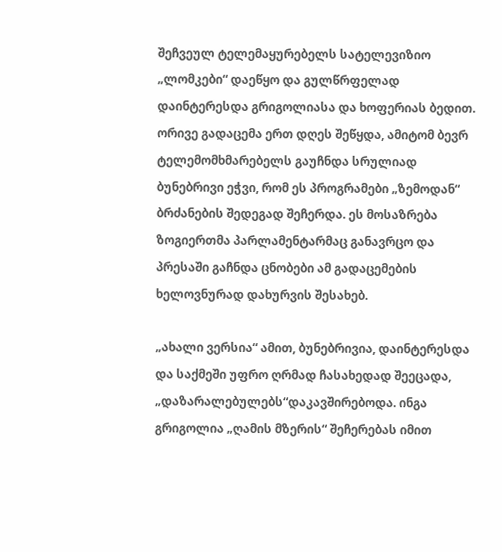შეჩვეულ ტელემაყურებელს სატელევიზიო „ლომკები“ დაეწყო და გულწრფელად დაინტერესდა გრიგოლიასა და ხოფერიას ბედით. ორივე გადაცემა ერთ დღეს შეწყდა, ამიტომ ბევრ ტელემომხმარებელს გაუჩნდა სრულიად ბუნებრივი ეჭვი, რომ ეს პროგრამები „ზემოდან“ ბრძანების შედეგად შეჩერდა. ეს მოსაზრება ზოგიერთმა პარლამენტარმაც განავრცო და პრესაში გაჩნდა ცნობები ამ გადაცემების ხელოვნურად დახურვის შესახებ.

„ახალი ვერსია“ ამით, ბუნებრივია, დაინტერესდა და საქმეში უფრო ღრმად ჩასახედად შეეცადა, „დაზარალებულებს“დაკავშირებოდა. ინგა გრიგოლია „ღამის მზერის“ შეჩერებას იმით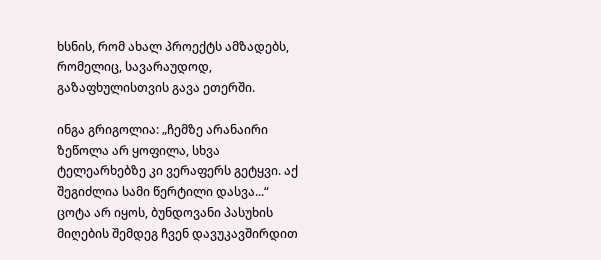ხსნის, რომ ახალ პროექტს ამზადებს, რომელიც, სავარაუდოდ, გაზაფხულისთვის გავა ეთერში.

ინგა გრიგოლია: „ჩემზე არანაირი ზეწოლა არ ყოფილა, სხვა ტელეარხებზე კი ვერაფერს გეტყვი. აქ შეგიძლია სამი წერტილი დასვა...“ ცოტა არ იყოს, ბუნდოვანი პასუხის მიღების შემდეგ ჩვენ დავუკავშირდით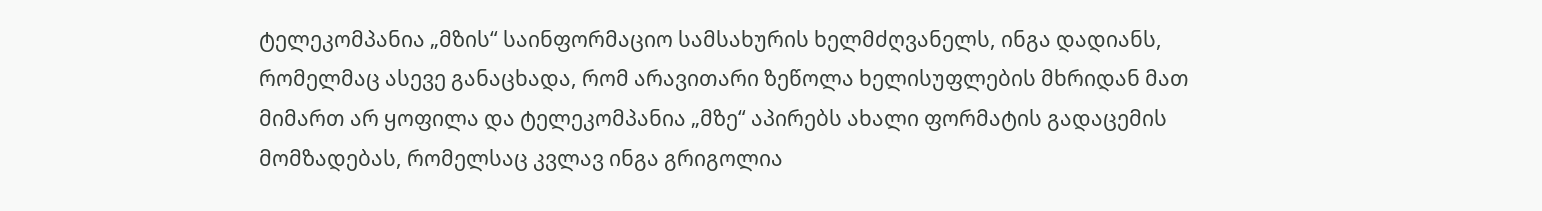ტელეკომპანია „მზის“ საინფორმაციო სამსახურის ხელმძღვანელს, ინგა დადიანს, რომელმაც ასევე განაცხადა, რომ არავითარი ზეწოლა ხელისუფლების მხრიდან მათ მიმართ არ ყოფილა და ტელეკომპანია „მზე“ აპირებს ახალი ფორმატის გადაცემის მომზადებას, რომელსაც კვლავ ინგა გრიგოლია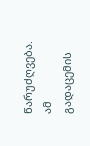წარუძღვება. ამ გადაცემის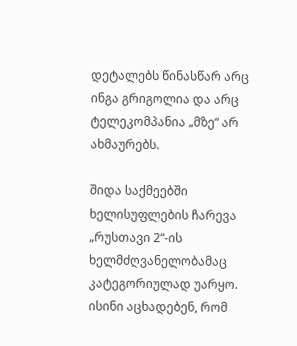დეტალებს წინასწარ არც ინგა გრიგოლია და არც ტელეკომპანია „მზე“ არ ახმაურებს.

შიდა საქმეებში ხელისუფლების ჩარევა „რუსთავი 2“-ის ხელმძღვანელობამაც კატეგორიულად უარყო. ისინი აცხადებენ, რომ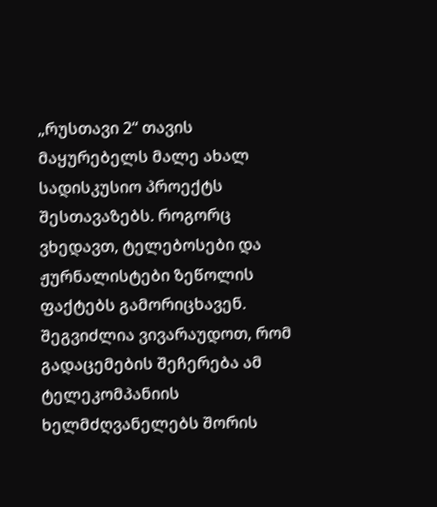„რუსთავი 2“ თავის მაყურებელს მალე ახალ სადისკუსიო პროექტს შესთავაზებს. როგორც ვხედავთ, ტელებოსები და ჟურნალისტები ზეწოლის ფაქტებს გამორიცხავენ. შეგვიძლია ვივარაუდოთ, რომ გადაცემების შეჩერება ამ ტელეკომპანიის ხელმძღვანელებს შორის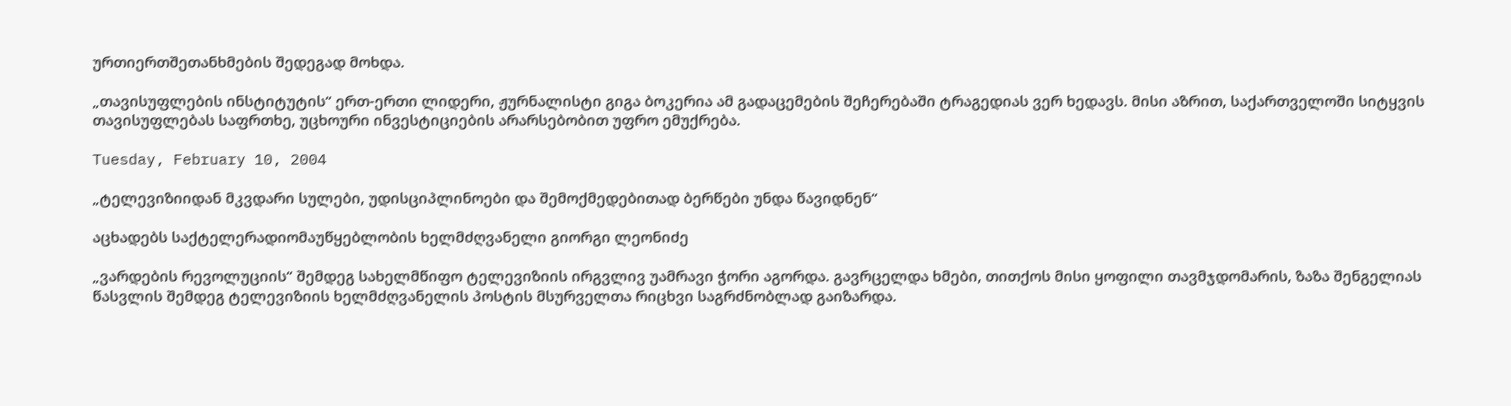ურთიერთშეთანხმების შედეგად მოხდა.

„თავისუფლების ინსტიტუტის“ ერთ-ერთი ლიდერი, ჟურნალისტი გიგა ბოკერია ამ გადაცემების შეჩერებაში ტრაგედიას ვერ ხედავს. მისი აზრით, საქართველოში სიტყვის თავისუფლებას საფრთხე, უცხოური ინვესტიციების არარსებობით უფრო ემუქრება.

Tuesday, February 10, 2004

„ტელევიზიიდან მკვდარი სულები, უდისციპლინოები და შემოქმედებითად ბერწები უნდა წავიდნენ“

აცხადებს საქტელერადიომაუწყებლობის ხელმძღვანელი გიორგი ლეონიძე

„ვარდების რევოლუციის“ შემდეგ სახელმწიფო ტელევიზიის ირგვლივ უამრავი ჭორი აგორდა. გავრცელდა ხმები, თითქოს მისი ყოფილი თავმჯდომარის, ზაზა შენგელიას წასვლის შემდეგ ტელევიზიის ხელმძღვანელის პოსტის მსურველთა რიცხვი საგრძნობლად გაიზარდა.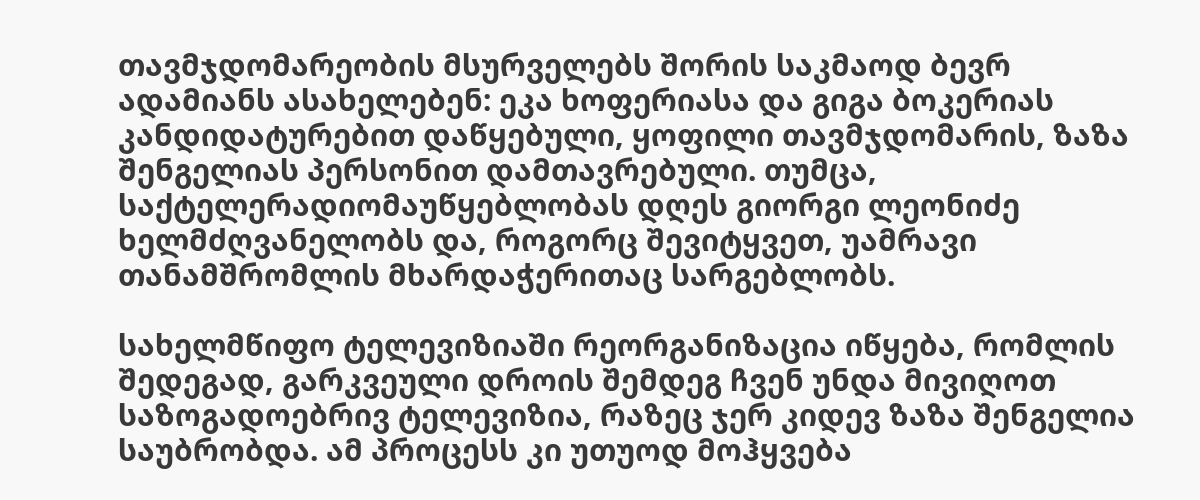თავმჯდომარეობის მსურველებს შორის საკმაოდ ბევრ ადამიანს ასახელებენ: ეკა ხოფერიასა და გიგა ბოკერიას კანდიდატურებით დაწყებული, ყოფილი თავმჯდომარის, ზაზა შენგელიას პერსონით დამთავრებული. თუმცა, საქტელერადიომაუწყებლობას დღეს გიორგი ლეონიძე ხელმძღვანელობს და, როგორც შევიტყვეთ, უამრავი თანამშრომლის მხარდაჭერითაც სარგებლობს.

სახელმწიფო ტელევიზიაში რეორგანიზაცია იწყება, რომლის შედეგად, გარკვეული დროის შემდეგ ჩვენ უნდა მივიღოთ საზოგადოებრივ ტელევიზია, რაზეც ჯერ კიდევ ზაზა შენგელია საუბრობდა. ამ პროცესს კი უთუოდ მოჰყვება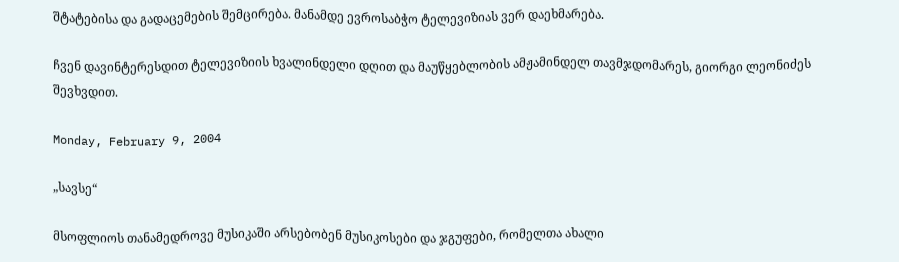შტატებისა და გადაცემების შემცირება. მანამდე ევროსაბჭო ტელევიზიას ვერ დაეხმარება.

ჩვენ დავინტერესდით ტელევიზიის ხვალინდელი დღით და მაუწყებლობის ამჟამინდელ თავმჯდომარეს, გიორგი ლეონიძეს შევხვდით.

Monday, February 9, 2004

„სავსე“

მსოფლიოს თანამედროვე მუსიკაში არსებობენ მუსიკოსები და ჯგუფები, რომელთა ახალი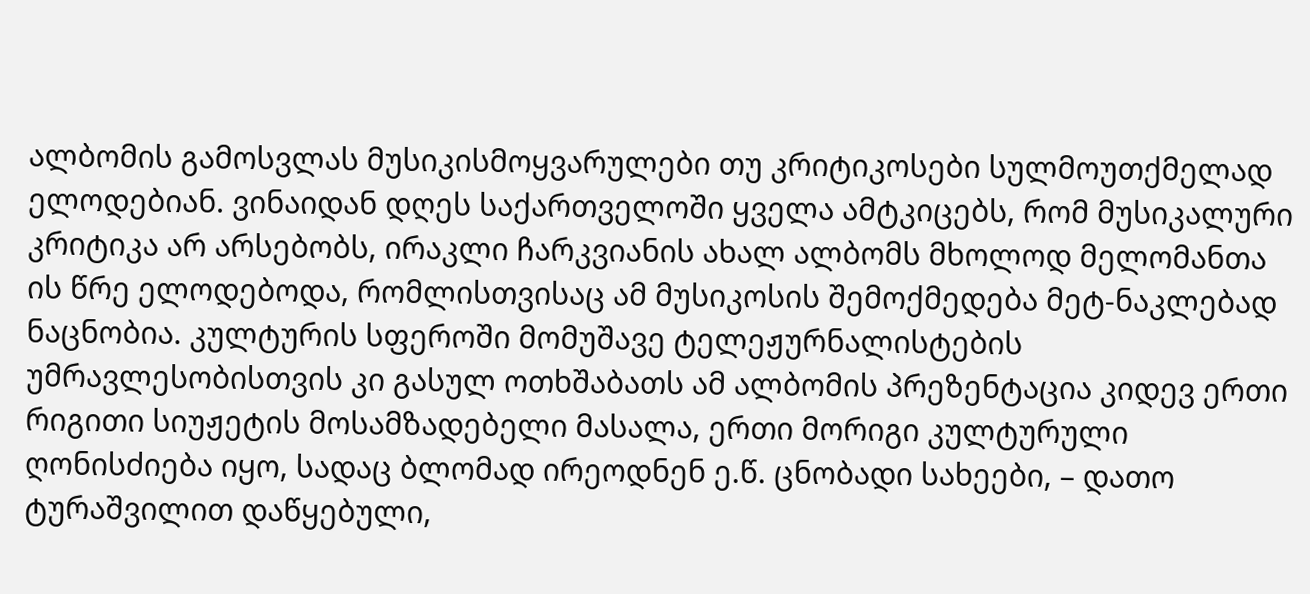ალბომის გამოსვლას მუსიკისმოყვარულები თუ კრიტიკოსები სულმოუთქმელად ელოდებიან. ვინაიდან დღეს საქართველოში ყველა ამტკიცებს, რომ მუსიკალური კრიტიკა არ არსებობს, ირაკლი ჩარკვიანის ახალ ალბომს მხოლოდ მელომანთა ის წრე ელოდებოდა, რომლისთვისაც ამ მუსიკოსის შემოქმედება მეტ-ნაკლებად ნაცნობია. კულტურის სფეროში მომუშავე ტელეჟურნალისტების უმრავლესობისთვის კი გასულ ოთხშაბათს ამ ალბომის პრეზენტაცია კიდევ ერთი რიგითი სიუჟეტის მოსამზადებელი მასალა, ერთი მორიგი კულტურული ღონისძიება იყო, სადაც ბლომად ირეოდნენ ე.წ. ცნობადი სახეები, – დათო ტურაშვილით დაწყებული,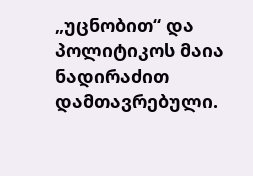„უცნობით“ და პოლიტიკოს მაია ნადირაძით დამთავრებული.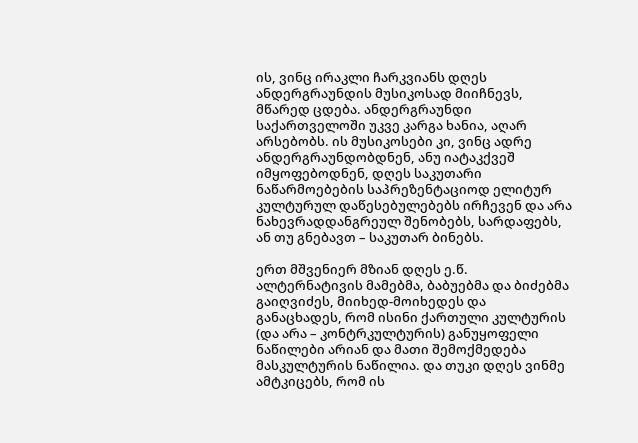ის, ვინც ირაკლი ჩარკვიანს დღეს ანდერგრაუნდის მუსიკოსად მიიჩნევს, მწარედ ცდება. ანდერგრაუნდი საქართველოში უკვე კარგა ხანია, აღარ არსებობს. ის მუსიკოსები კი, ვინც ადრე ანდერგრაუნდობდნენ, ანუ იატაკქვეშ იმყოფებოდნენ, დღეს საკუთარი ნაწარმოებების საპრეზენტაციოდ ელიტურ კულტურულ დაწესებულებებს ირჩევენ და არა ნახევრადდანგრეულ შენობებს, სარდაფებს, ან თუ გნებავთ – საკუთარ ბინებს.

ერთ მშვენიერ მზიან დღეს ე.წ. ალტერნატივის მამებმა, ბაბუებმა და ბიძებმა გაიღვიძეს, მიიხედ-მოიხედეს და განაცხადეს, რომ ისინი ქართული კულტურის (და არა – კონტრკულტურის) განუყოფელი ნაწილები არიან და მათი შემოქმედება მასკულტურის ნაწილია. და თუკი დღეს ვინმე ამტკიცებს, რომ ის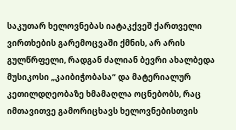საკუთარ ხელოვნებას იატაკქვეშ ქართველი ვირთხების გარემოცვაში ქმნის, არ არის გულწრფელი, რადგან ძალიან ბევრი ახალბედა მუსიკოსი „კაიბიჭობასა“ და მატერიალურ კეთილდღეობაზე ხმამაღლა ოცნებობს, რაც იმთავითვე გამორიცხავს ხელოვნებისთვის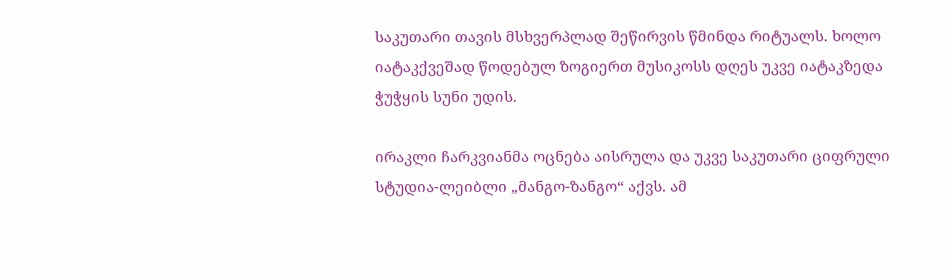საკუთარი თავის მსხვერპლად შეწირვის წმინდა რიტუალს. ხოლო იატაკქვეშად წოდებულ ზოგიერთ მუსიკოსს დღეს უკვე იატაკზედა ჭუჭყის სუნი უდის.

ირაკლი ჩარკვიანმა ოცნება აისრულა და უკვე საკუთარი ციფრული სტუდია-ლეიბლი „მანგო-ზანგო“ აქვს. ამ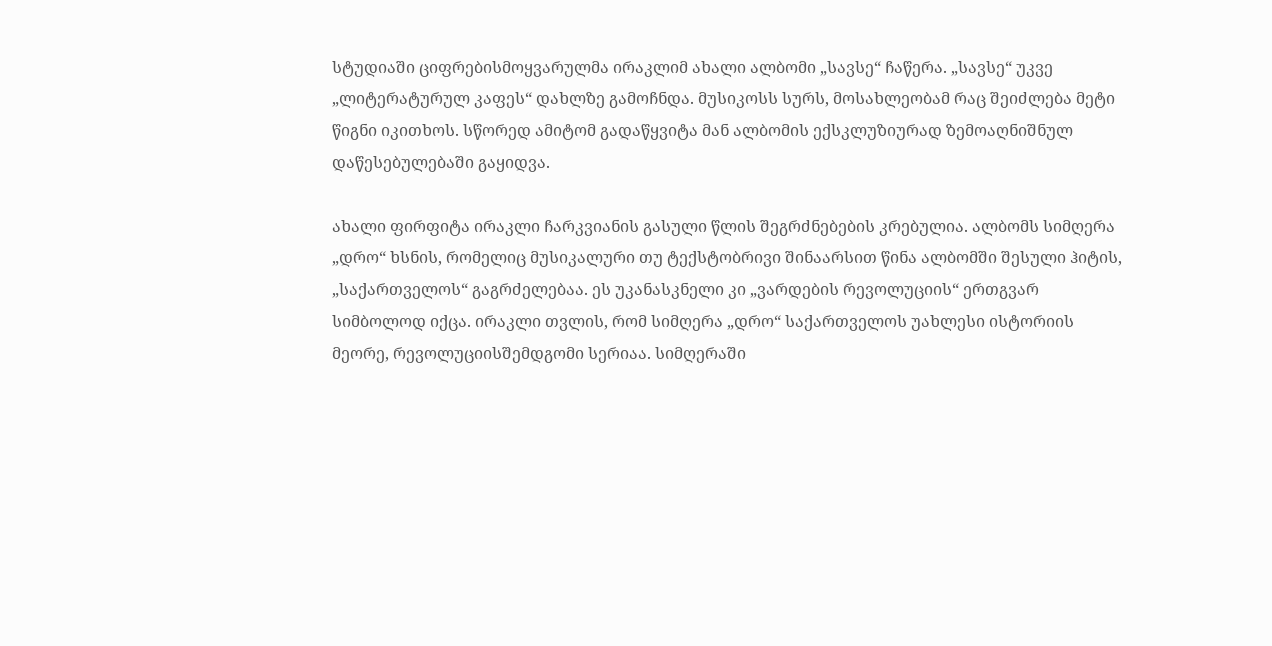სტუდიაში ციფრებისმოყვარულმა ირაკლიმ ახალი ალბომი „სავსე“ ჩაწერა. „სავსე“ უკვე „ლიტერატურულ კაფეს“ დახლზე გამოჩნდა. მუსიკოსს სურს, მოსახლეობამ რაც შეიძლება მეტი წიგნი იკითხოს. სწორედ ამიტომ გადაწყვიტა მან ალბომის ექსკლუზიურად ზემოაღნიშნულ დაწესებულებაში გაყიდვა.

ახალი ფირფიტა ირაკლი ჩარკვიანის გასული წლის შეგრძნებების კრებულია. ალბომს სიმღერა „დრო“ ხსნის, რომელიც მუსიკალური თუ ტექსტობრივი შინაარსით წინა ალბომში შესული ჰიტის, „საქართველოს“ გაგრძელებაა. ეს უკანასკნელი კი „ვარდების რევოლუციის“ ერთგვარ სიმბოლოდ იქცა. ირაკლი თვლის, რომ სიმღერა „დრო“ საქართველოს უახლესი ისტორიის მეორე, რევოლუციისშემდგომი სერიაა. სიმღერაში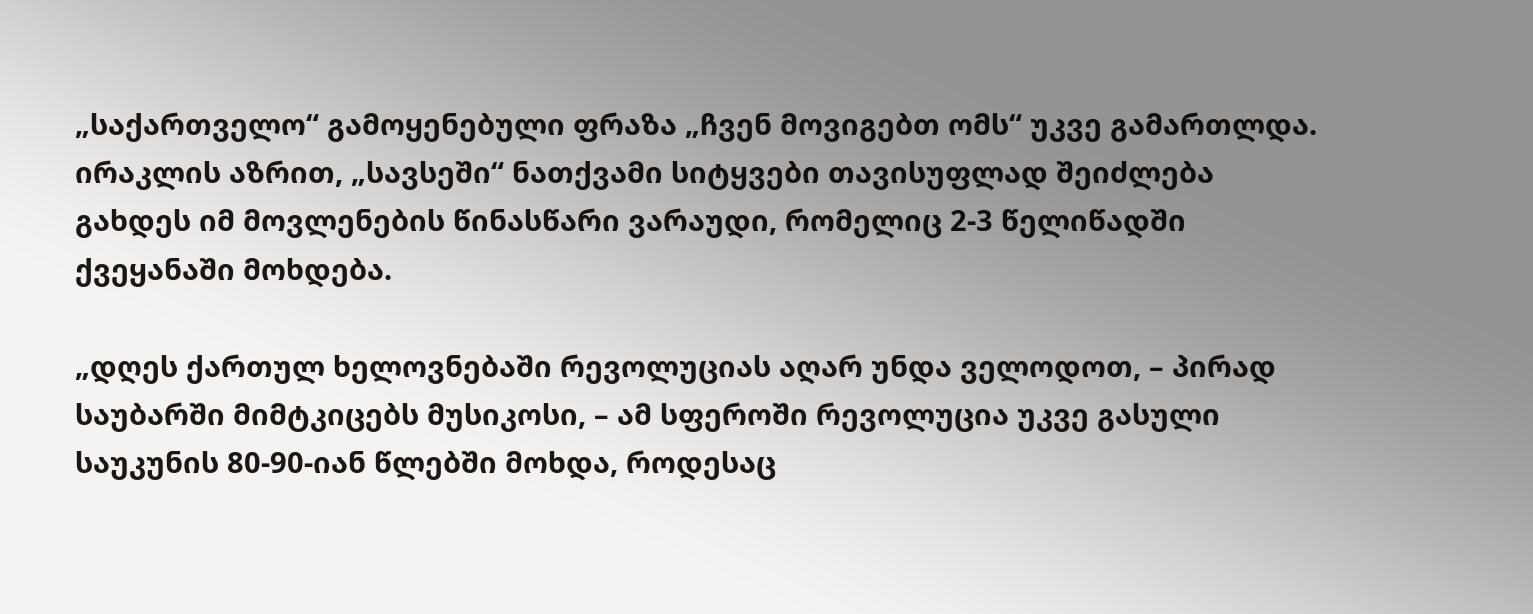„საქართველო“ გამოყენებული ფრაზა „ჩვენ მოვიგებთ ომს“ უკვე გამართლდა. ირაკლის აზრით, „სავსეში“ ნათქვამი სიტყვები თავისუფლად შეიძლება გახდეს იმ მოვლენების წინასწარი ვარაუდი, რომელიც 2-3 წელიწადში ქვეყანაში მოხდება.

„დღეს ქართულ ხელოვნებაში რევოლუციას აღარ უნდა ველოდოთ, – პირად საუბარში მიმტკიცებს მუსიკოსი, – ამ სფეროში რევოლუცია უკვე გასული საუკუნის 80-90-იან წლებში მოხდა, როდესაც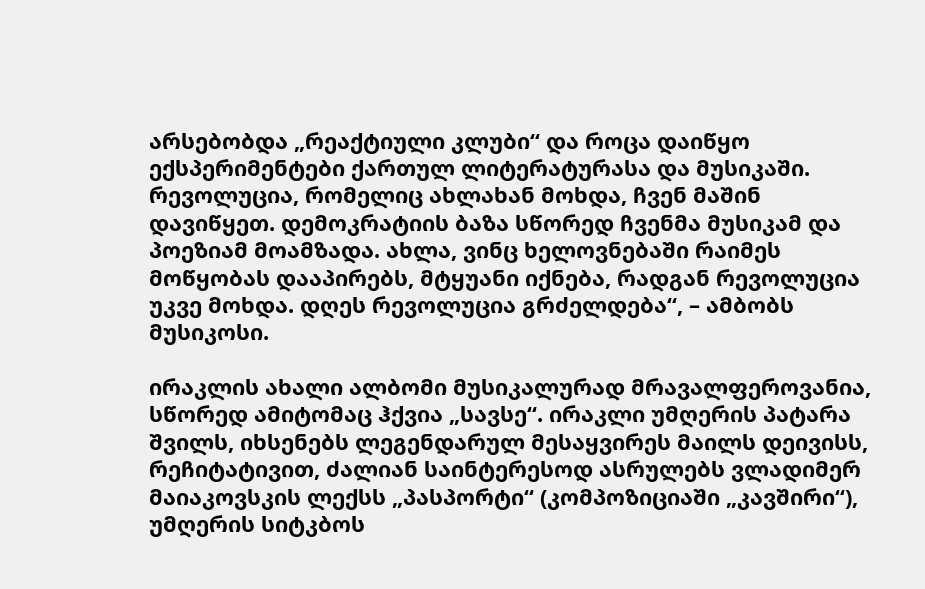არსებობდა „რეაქტიული კლუბი“ და როცა დაიწყო ექსპერიმენტები ქართულ ლიტერატურასა და მუსიკაში. რევოლუცია, რომელიც ახლახან მოხდა, ჩვენ მაშინ დავიწყეთ. დემოკრატიის ბაზა სწორედ ჩვენმა მუსიკამ და პოეზიამ მოამზადა. ახლა, ვინც ხელოვნებაში რაიმეს მოწყობას დააპირებს, მტყუანი იქნება, რადგან რევოლუცია უკვე მოხდა. დღეს რევოლუცია გრძელდება“, – ამბობს მუსიკოსი.

ირაკლის ახალი ალბომი მუსიკალურად მრავალფეროვანია, სწორედ ამიტომაც ჰქვია „სავსე“. ირაკლი უმღერის პატარა შვილს, იხსენებს ლეგენდარულ მესაყვირეს მაილს დეივისს, რეჩიტატივით, ძალიან საინტერესოდ ასრულებს ვლადიმერ მაიაკოვსკის ლექსს „პასპორტი“ (კომპოზიციაში „კავშირი“), უმღერის სიტკბოს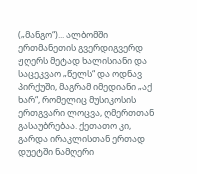(„მანგო“)... ალბომში ერთმანეთის გვერდიგვერდ ჟღერს მეტად ხალისიანი და საცეკვაო „წელს“ და ოდნავ პირქუში, მაგრამ იმედიანი „აქ ხარ“, რომელიც მუსიკოსის ერთგვარი ლოცვა, ღმერთთან გასაუბრებაა. ქეთათო კი, გარდა ირაკლისთან ერთად დუეტში ნამღერი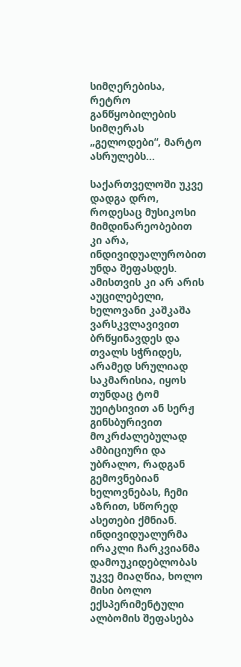სიმღერებისა, რეტრო განწყობილების სიმღერას „გელოდები“, მარტო ასრულებს...

საქართველოში უკვე დადგა დრო, როდესაც მუსიკოსი მიმდინარეობებით კი არა, ინდივიდუალურობით უნდა შეფასდეს. ამისთვის კი არ არის აუცილებელი, ხელოვანი კაშკაშა ვარსკვლავივით ბრწყინავდეს და თვალს სჭრიდეს, არამედ სრულიად საკმარისია, იყოს თუნდაც ტომ უეიტსივით ან სერჟ გინსბურივით მოკრძალებულად ამბიციური და უბრალო, რადგან გემოვნებიან ხელოვნებას, ჩემი აზრით, სწორედ ასეთები ქმნიან. ინდივიდუალურმა ირაკლი ჩარკვიანმა დამოუკიდებლობას უკვე მიაღწია, ხოლო მისი ბოლო ექსპერიმენტული ალბომის შეფასება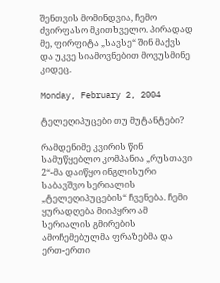შენთვის მომინდვია, ჩემო ძვირფასო მკითხველო. პირადად მე, ფირფიტა „სავსე“ შინ მაქვს და უკვე სიამოვნებით მოვუსმინე კიდეც.

Monday, February 2, 2004

ტელეღიპუცები თუ მუტანტები?

რამდენიმე კვირის წინ სამუწყებლო კომპანია „რუსთავი 2“-მა დაიწყო ინგლისური საბავშვო სერიალის „ტელეღიპუცების“ ჩვენება. ჩემი ყურადღება მიიპყრო ამ სერიალის გმირების ამოჩემებულმა ფრაზებმა და ერთ-ერთი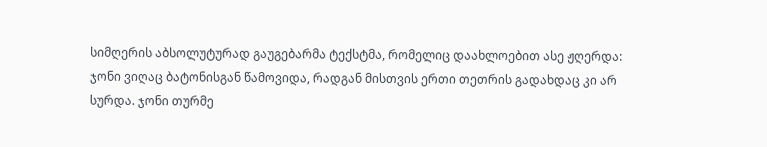სიმღერის აბსოლუტურად გაუგებარმა ტექსტმა, რომელიც დაახლოებით ასე ჟღერდა: ჯონი ვიღაც ბატონისგან წამოვიდა, რადგან მისთვის ერთი თეთრის გადახდაც კი არ სურდა. ჯონი თურმე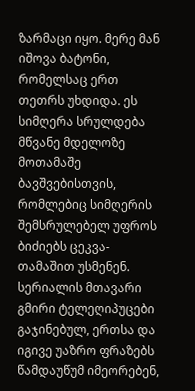ზარმაცი იყო. მერე მან იშოვა ბატონი, რომელსაც ერთ თეთრს უხდიდა. ეს სიმღერა სრულდება მწვანე მდელოზე მოთამაშე ბავშვებისთვის, რომლებიც სიმღერის შემსრულებელ უფროს ბიძიებს ცეკვა-თამაშით უსმენენ. სერიალის მთავარი გმირი ტელეღიპუცები გაჯინებულ, ერთსა და იგივე უაზრო ფრაზებს წამდაუწუმ იმეორებენ,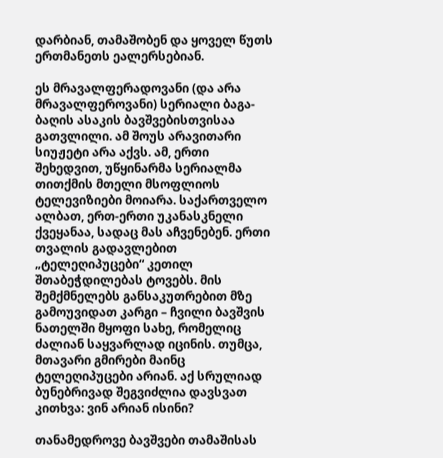დარბიან, თამაშობენ და ყოველ წუთს ერთმანეთს ეალერსებიან.

ეს მრავალფერადოვანი (და არა მრავალფეროვანი) სერიალი ბაგა-ბაღის ასაკის ბავშვებისთვისაა გათვლილი. ამ შოუს არავითარი სიუჟეტი არა აქვს. ამ, ერთი შეხედვით, უწყინარმა სერიალმა თითქმის მთელი მსოფლიოს ტელევიზიები მოიარა. საქართველო ალბათ, ერთ-ერთი უკანასკნელი ქვეყანაა, სადაც მას აჩვენებენ. ერთი თვალის გადავლებით „ტელეღიპუცები“ კეთილ შთაბეჭდილებას ტოვებს. მის შემქმნელებს განსაკუთრებით მზე გამოუვიდათ კარგი – ჩვილი ბავშვის ნათელში მყოფი სახე, რომელიც ძალიან საყვარლად იცინის. თუმცა, მთავარი გმირები მაინც ტელეღიპუცები არიან. აქ სრულიად ბუნებრივად შეგვიძლია დავსვათ კითხვა: ვინ არიან ისინი?

თანამედროვე ბავშვები თამაშისას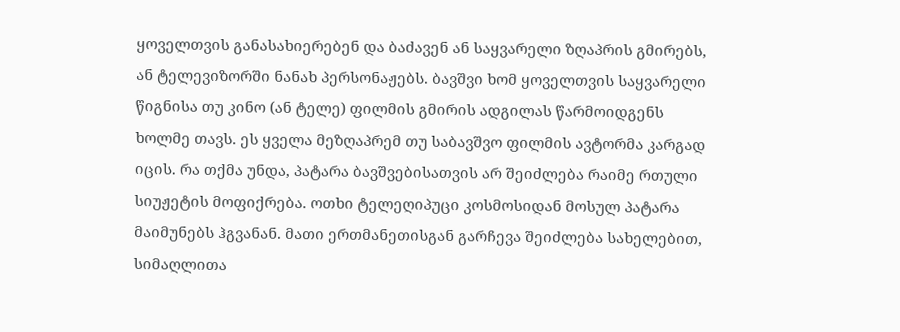ყოველთვის განასახიერებენ და ბაძავენ ან საყვარელი ზღაპრის გმირებს, ან ტელევიზორში ნანახ პერსონაჟებს. ბავშვი ხომ ყოველთვის საყვარელი წიგნისა თუ კინო (ან ტელე) ფილმის გმირის ადგილას წარმოიდგენს ხოლმე თავს. ეს ყველა მეზღაპრემ თუ საბავშვო ფილმის ავტორმა კარგად იცის. რა თქმა უნდა, პატარა ბავშვებისათვის არ შეიძლება რაიმე რთული სიუჟეტის მოფიქრება. ოთხი ტელეღიპუცი კოსმოსიდან მოსულ პატარა მაიმუნებს ჰგვანან. მათი ერთმანეთისგან გარჩევა შეიძლება სახელებით, სიმაღლითა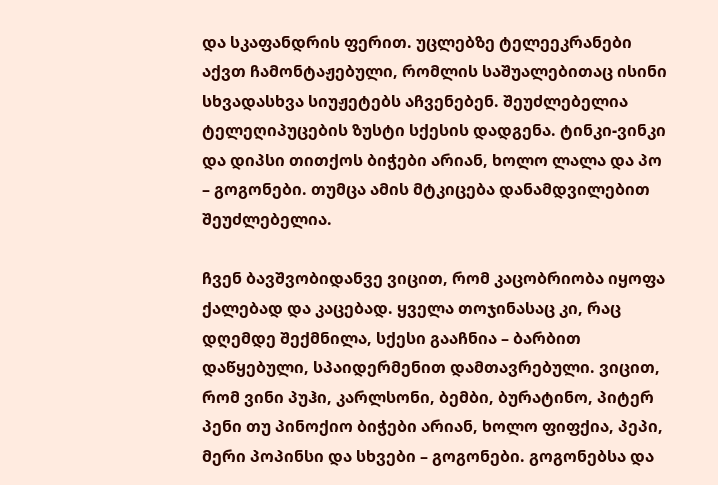და სკაფანდრის ფერით. უცლებზე ტელეეკრანები აქვთ ჩამონტაჟებული, რომლის საშუალებითაც ისინი სხვადასხვა სიუჟეტებს აჩვენებენ. შეუძლებელია ტელეღიპუცების ზუსტი სქესის დადგენა. ტინკი-ვინკი და დიპსი თითქოს ბიჭები არიან, ხოლო ლალა და პო – გოგონები. თუმცა ამის მტკიცება დანამდვილებით შეუძლებელია.

ჩვენ ბავშვობიდანვე ვიცით, რომ კაცობრიობა იყოფა ქალებად და კაცებად. ყველა თოჯინასაც კი, რაც დღემდე შექმნილა, სქესი გააჩნია – ბარბით დაწყებული, სპაიდერმენით დამთავრებული. ვიცით, რომ ვინი პუჰი, კარლსონი, ბემბი, ბურატინო, პიტერ პენი თუ პინოქიო ბიჭები არიან, ხოლო ფიფქია, პეპი, მერი პოპინსი და სხვები – გოგონები. გოგონებსა და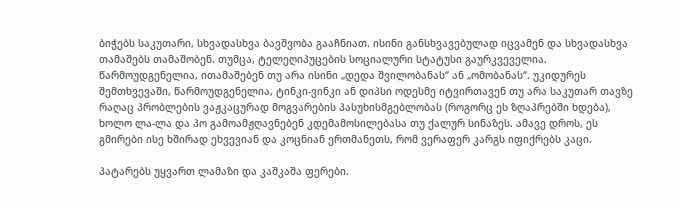ბიჭებს საკუთარი, სხვადასხვა ბავშვობა გააჩნიათ. ისინი განსხვავებულად იცვამენ და სხვადასხვა თამაშებს თამაშობენ. თუმცა, ტელეღიპუცების სოციალური სტატუსი გაურკვეველია. წარმოუდგენელია, ითამაშებენ თუ არა ისინი „დედა შვილობანას“ ან „ომობანას“. უკიდურეს შემთხვევაში, წარმოუდგენელია, ტინკი-ვინკი ან დიპსი ოდესმე იტვირთავენ თუ არა საკუთარ თავზე რაღაც პრობლების ვაჟკაცურად მოგვარების პასუხისმგებლობას (როგორც ეს ზღაპრებში ხდება), ხოლო ლა-ლა და პო გამოამჟღავნებენ კდემამოსილებასა თუ ქალურ სინაზეს. ამავე დროს, ეს გმირები ისე ხშირად ეხვევიან და კოცნიან ერთმანეთს, რომ ვერაფერ კარგს იფიქრებს კაცი.

პატარებს უყვართ ლამაზი და კაშკაშა ფერები.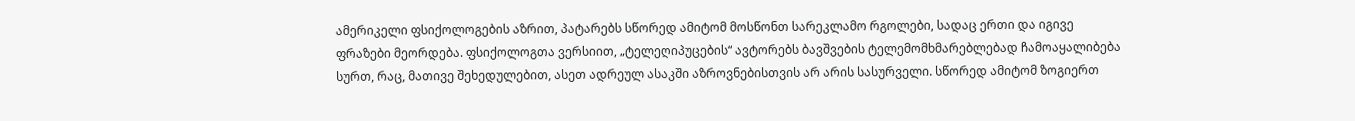ამერიკელი ფსიქოლოგების აზრით, პატარებს სწორედ ამიტომ მოსწონთ სარეკლამო რგოლები, სადაც ერთი და იგივე ფრაზები მეორდება. ფსიქოლოგთა ვერსიით, „ტელეღიპუცების“ ავტორებს ბავშვების ტელემომხმარებლებად ჩამოაყალიბება სურთ, რაც, მათივე შეხედულებით, ასეთ ადრეულ ასაკში აზროვნებისთვის არ არის სასურველი. სწორედ ამიტომ ზოგიერთ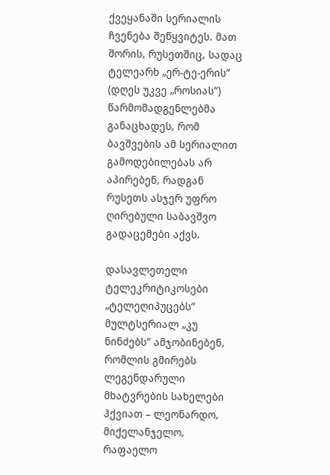ქვეყანაში სერიალის ჩვენება შეწყვიტეს. მათ შორის, რუსეთშიც, სადაც ტელეარხ „ერ-ტე-ერის“ (დღეს უკვე „როსიას“) წარმომადგენლებმა განაცხადეს, რომ ბავშვების ამ სერიალით გამოდებილებას არ აპირებენ, რადგან რუსეთს ასჯერ უფრო ღირებული საბავშვო გადაცემები აქვს.

დასავლეთელი ტელეკრიტიკოსები „ტელეღიპუცებს“ მულტსერიალ „კუ ნინძებს“ ამჯობინებენ, რომლის გმირებს ლეგენდარული მხატვრების სახელები ჰქვიათ – ლეონარდო, მიქელანჯელო, რაფაელო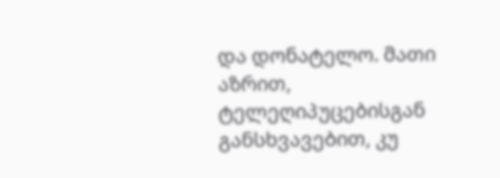და დონატელო. მათი აზრით, ტელეღიპუცებისგან განსხვავებით, კუ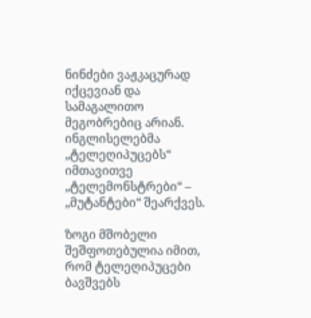ნინძები ვაჟკაცურად იქცევიან და სამაგალითო მეგობრებიც არიან. ინგლისელებმა „ტელეღიპუცებს“ იმთავითვე „ტელემონსტრები“ – „მუტანტები“ შეარქვეს.

ზოგი მშობელი შეშფოთებულია იმით, რომ ტელეღიპუცები ბავშვებს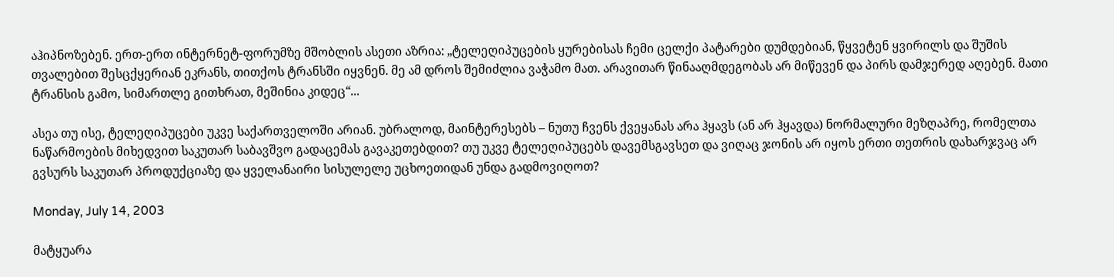აჰიპნოზებენ. ერთ-ერთ ინტერნეტ-ფორუმზე მშობლის ასეთი აზრია: „ტელეღიპუცების ყურებისას ჩემი ცელქი პატარები დუმდებიან, წყვეტენ ყვირილს და შუშის თვალებით შესცქყერიან ეკრანს, თითქოს ტრანსში იყვნენ. მე ამ დროს შემიძლია ვაჭამო მათ. არავითარ წინააღმდეგობას არ მიწევენ და პირს დამჯერედ აღებენ. მათი ტრანსის გამო, სიმართლე გითხრათ, მეშინია კიდეც“...

ასეა თუ ისე, ტელეღიპუცები უკვე საქართველოში არიან. უბრალოდ, მაინტერესებს – ნუთუ ჩვენს ქვეყანას არა ჰყავს (ან არ ჰყავდა) ნორმალური მეზღაპრე, რომელთა ნაწარმოების მიხედვით საკუთარ საბავშვო გადაცემას გავაკეთებდით? თუ უკვე ტელეღიპუცებს დავემსგავსეთ და ვიღაც ჯონის არ იყოს ერთი თეთრის დახარჯვაც არ გვსურს საკუთარ პროდუქციაზე და ყველანაირი სისულელე უცხოეთიდან უნდა გადმოვიღოთ?

Monday, July 14, 2003

მატყუარა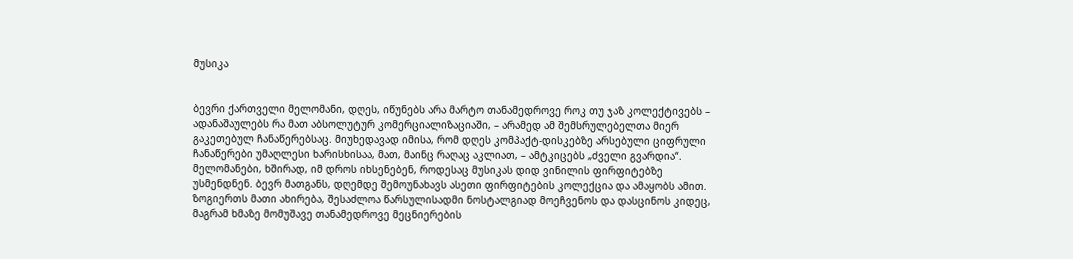მუსიკა


ბევრი ქართველი მელომანი, დღეს, იწუნებს არა მარტო თანამედროვე როკ თუ ჯაზ კოლექტივებს – ადანაშაულებს რა მათ აბსოლუტურ კომერციალიზაციაში, – არამედ ამ შემსრულებელთა მიერ გაკეთებულ ჩანაწერებსაც. მიუხედავად იმისა, რომ დღეს კომპაქტ-დისკებზე არსებული ციფრული ჩანაწერები უმაღლესი ხარისხისაა, მათ, მაინც რაღაც აკლიათ, – ამტკიცებს „ძველი გვარდია“. მელომანები, ხშირად, იმ დროს იხსენებენ, როდესაც მუსიკას დიდ ვინილის ფირფიტებზე უსმენდნენ. ბევრ მათგანს, დღემდე შემოუნახავს ასეთი ფირფიტების კოლექცია და ამაყობს ამით. ზოგიერთს მათი ახირება, შესაძლოა წარსულისადმი ნოსტალგიად მოეჩვენოს და დასცინოს კიდეც, მაგრამ ხმაზე მომუშავე თანამედროვე მეცნიერების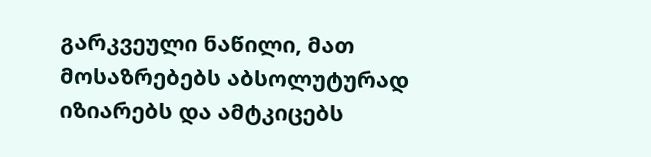გარკვეული ნაწილი, მათ მოსაზრებებს აბსოლუტურად იზიარებს და ამტკიცებს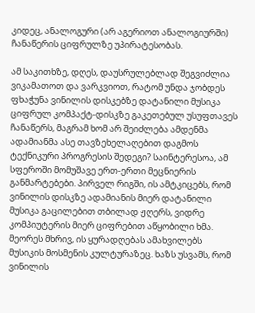კიდეც, ანალოგური (არ აგერიოთ ანალოგიურში) ჩანაწერის ციფრულზე უპირატესობას.

ამ საკითხზე, დღეს, დაუსრულებლად შეგვიძლია ვიკამათოთ და ვარკვიოთ, რატომ უნდა ჯობდეს ფხაჭუნა ვინილის დისკებზე დატანილი მუსიკა ციფრულ კომპაქტ-დისკზე გაკეთებულ უსუფთავეს ჩანაწერს, მაგრამ ხომ არ შეიძლება ამდენმა ადამიანმა ასე თავზეხელაღებით დაგმოს ტექნიკური პროგრესის შედეგი? საინტერესოა, ამ სფეროში მომუშავე ერთ-ერთი მეცნიერის განმარტებები. პირველ რიგში, ის ამტკიცებს, რომ ვინილის დისკზე ადამიანის მიერ დატანილი მუსიკა გაცილებით თბილად ჟღერს, ვიდრე კომპიუტერის მიერ ციფრებით აწყობილი ხმა. მეორეს მხრივ, ის ყურადღებას ამახვილებს მუსიკის მოსმენის კულტურაზეც. ხაზს უსვამს, რომ ვინილის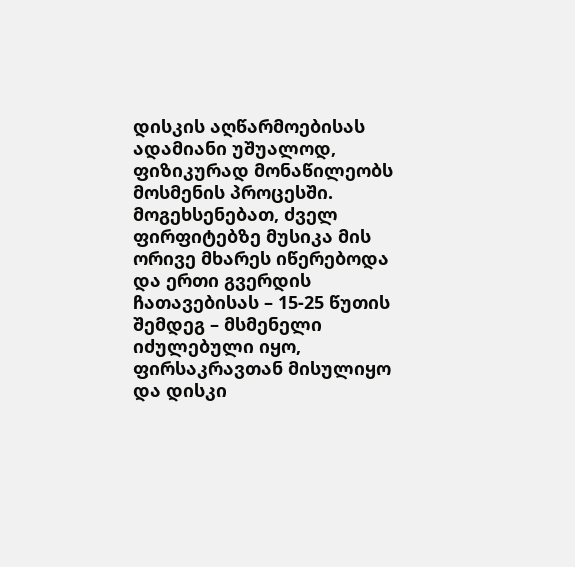დისკის აღწარმოებისას ადამიანი უშუალოდ, ფიზიკურად მონაწილეობს მოსმენის პროცესში. მოგეხსენებათ, ძველ ფირფიტებზე მუსიკა მის ორივე მხარეს იწერებოდა და ერთი გვერდის ჩათავებისას – 15-25 წუთის შემდეგ – მსმენელი იძულებული იყო, ფირსაკრავთან მისულიყო და დისკი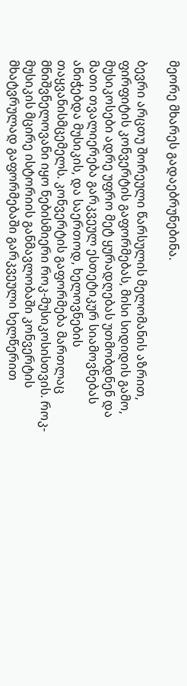მეორე მხარეს გადაებრუნებინა.

ბევრი არცთუ შორეული წარსულის მელომანის აზრით, ფირფიტის კონვერტის გაფორმებას, მისი სიდიდის გამო, მუსიკოსები ადრე უფრო მეტ ყურადღებას უთმობდნენ და მათი თვალიერება გარკვეულ ესთეტიკურ სიამოვნებას ანიჭებდა მუსიკის, და საერთოდ, ხელოვნების თაყვანისმცემელს. კონვერტის გაფორმება მართლაც მნიშვნელოვანი იყო ნებისმიერი როკ-მუსიკოსისთვის. როკ-მუსიკის მცირე ისტორიის განმავლობაში კონვერტის მხატვრულად გაფორმებაში გარკვეული ხელწერით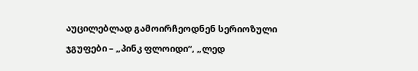აუცილებლად გამოირჩეოდნენ სერიოზული ჯგუფები – „პინკ ფლოიდი“, „ლედ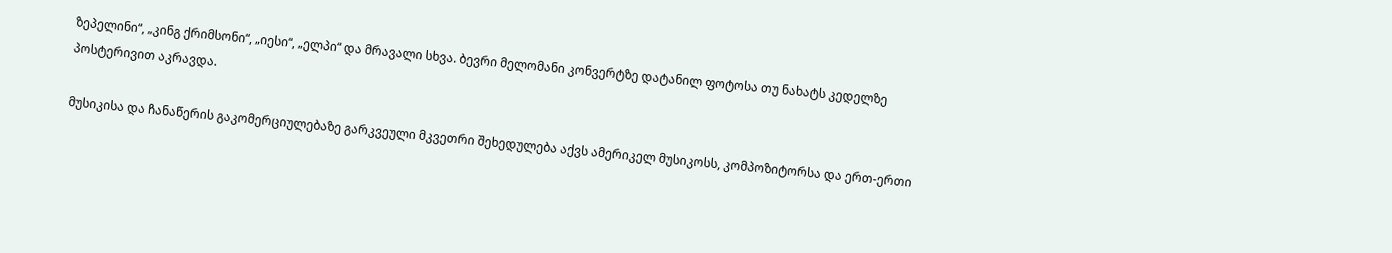ზეპელინი“, „კინგ ქრიმსონი“, „იესი“, „ელპი“ და მრავალი სხვა. ბევრი მელომანი კონვერტზე დატანილ ფოტოსა თუ ნახატს კედელზე პოსტერივით აკრავდა.

მუსიკისა და ჩანაწერის გაკომერციულებაზე გარკვეული მკვეთრი შეხედულება აქვს ამერიკელ მუსიკოსს, კომპოზიტორსა და ერთ-ერთი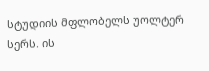სტუდიის მფლობელს უოლტერ სერს. ის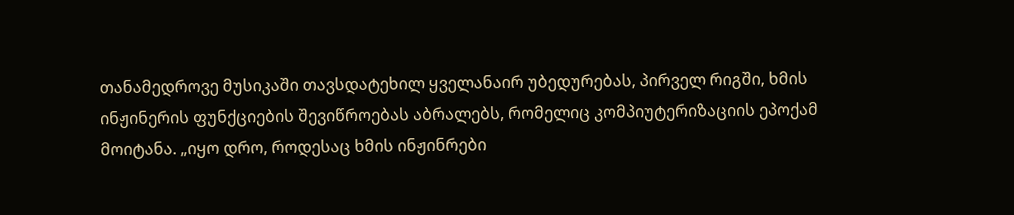თანამედროვე მუსიკაში თავსდატეხილ ყველანაირ უბედურებას, პირველ რიგში, ხმის ინჟინერის ფუნქციების შევიწროებას აბრალებს, რომელიც კომპიუტერიზაციის ეპოქამ მოიტანა. „იყო დრო, როდესაც ხმის ინჟინრები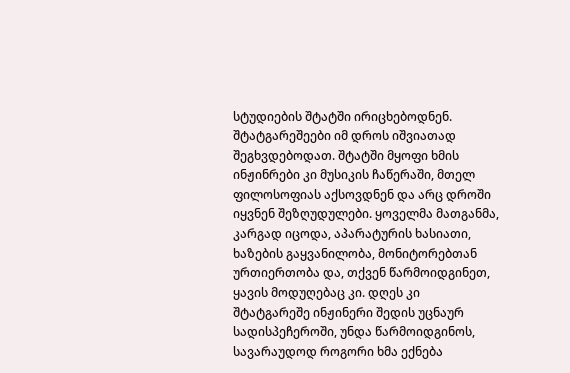სტუდიების შტატში ირიცხებოდნენ. შტატგარეშეები იმ დროს იშვიათად შეგხვდებოდათ. შტატში მყოფი ხმის ინჟინრები კი მუსიკის ჩაწერაში, მთელ ფილოსოფიას აქსოვდნენ და არც დროში იყვნენ შეზღუდულები. ყოველმა მათგანმა, კარგად იცოდა, აპარატურის ხასიათი, ხაზების გაყვანილობა, მონიტორებთან ურთიერთობა და, თქვენ წარმოიდგინეთ, ყავის მოდუღებაც კი. დღეს კი შტატგარეშე ინჟინერი შედის უცნაურ სადისპეჩეროში, უნდა წარმოიდგინოს, სავარაუდოდ როგორი ხმა ექნება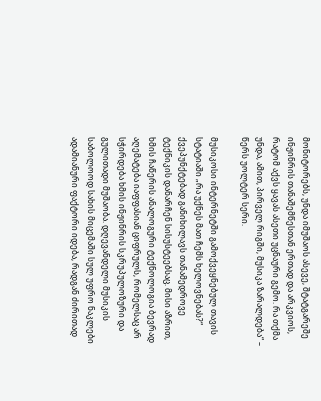მონიტორებს, უნდა იმუშაოს ასევე, შტატგარეშე ინჟინრის თანაშემწესთან ერთად და არკვიოს, რატომ აქვს ყავას ასეთი უცნაური გემო. რა თქმა უნდა, ამით, პირველ რიგში, მუსიკა ზარალდება“ – წერს უოლტერ სერი.

მუსიკოსი ინტერნეტში გამოქვეყნებულ თავის სტატიაში „რა უქნეს მათ ჩემს ხელოვნებას?“ ქვეპუნქტებად განიხილავს თანამედროვე ტექნიკის დანარჩენ სისუსტეებსაც. მისი აზრით, ხმის ჩაწერის ანალოგური ტექნოლოგია ბევრად აღემატება იაფფასიან ციფრულს, რომელსაც არ სჭირდება ხმის ინჟინრის სკრუპულოზური და გულითადი მუშაობა. დღევანდელი მუსიკის საბოლოოდ სახის მიცემაში სულ უფრო ნაკლები ადამიანური ფაქტორი იდება, რადგან ძირითად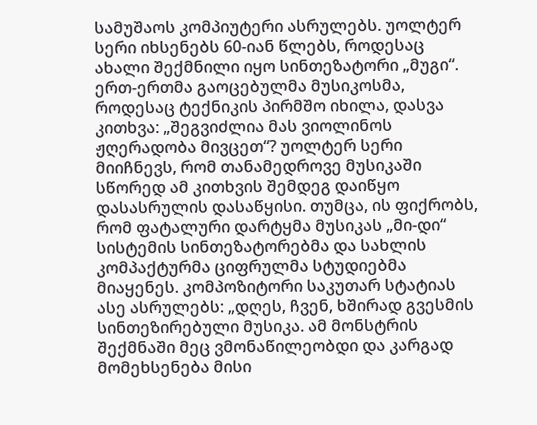სამუშაოს კომპიუტერი ასრულებს. უოლტერ სერი იხსენებს 60-იან წლებს, როდესაც ახალი შექმნილი იყო სინთეზატორი „მუგი“. ერთ-ერთმა გაოცებულმა მუსიკოსმა, როდესაც ტექნიკის პირმშო იხილა, დასვა კითხვა: „შეგვიძლია მას ვიოლინოს ჟღერადობა მივცეთ“? უოლტერ სერი მიიჩნევს, რომ თანამედროვე მუსიკაში სწორედ ამ კითხვის შემდეგ დაიწყო დასასრულის დასაწყისი. თუმცა, ის ფიქრობს, რომ ფატალური დარტყმა მუსიკას „მი-დი“ სისტემის სინთეზატორებმა და სახლის კომპაქტურმა ციფრულმა სტუდიებმა მიაყენეს. კომპოზიტორი საკუთარ სტატიას ასე ასრულებს: „დღეს, ჩვენ, ხშირად გვესმის სინთეზირებული მუსიკა. ამ მონსტრის შექმნაში მეც ვმონაწილეობდი და კარგად მომეხსენება მისი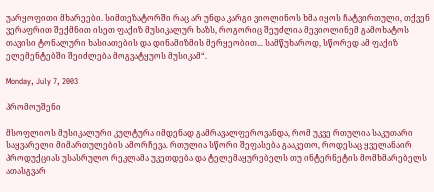უარყოფითი მხარეები. სიმთეზატორში რაც არ უნდა კარგი ვიოლინოს ხმა იყოს ჩატვირთული, თქვენ ვერაფრით შექმნით ისეთ ფაქიზ მუსიკალურ ხაზს, როგორიც შეუძლია მევიოლინემ გამოხატოს თავისი ტონალური ხასიათების და დინამიზმის მერყეობით... სამწუხაროდ, სწორედ ამ ფაქიზ ელემენტებში შეიძლება მოგვატყუოს მუსიკამ“.

Monday, July 7, 2003

პრომოუშენი

მსოფლიოს მუსიკალური კულტურა იმდენად გამრავალფეროვანდა, რომ უკვე რთულია საკუთარი საყვარელი მიმართულების ამორჩევა. რთულია სწორი შეფასება გააკეთო, როდესაც ყველანაირ პროდუქციას უსასრულო რეკლამა უკეთდება და ტელემაყურებელს თუ ინტერნეტის მომხმარებელს ათასგვარ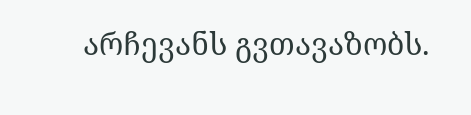არჩევანს გვთავაზობს.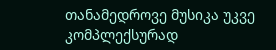თანამედროვე მუსიკა უკვე კომპლექსურად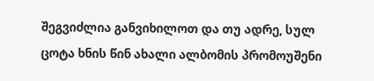შეგვიძლია განვიხილოთ და თუ ადრე, სულ ცოტა ხნის წინ ახალი ალბომის პრომოუშენი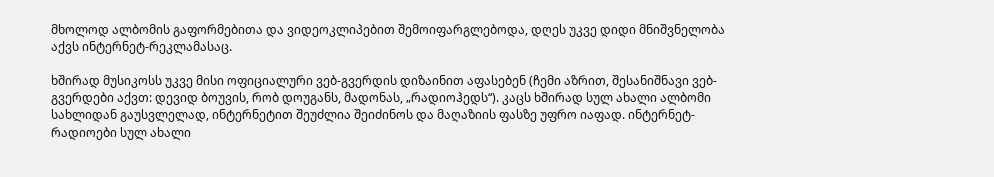მხოლოდ ალბომის გაფორმებითა და ვიდეოკლიპებით შემოიფარგლებოდა, დღეს უკვე დიდი მნიშვნელობა აქვს ინტერნეტ-რეკლამასაც.

ხშირად მუსიკოსს უკვე მისი ოფიციალური ვებ-გვერდის დიზაინით აფასებენ (ჩემი აზრით, შესანიშნავი ვებ-გვერდები აქვთ: დევიდ ბოუვის, რობ დოუგანს, მადონას, „რადიოჰედს“). კაცს ხშირად სულ ახალი ალბომი სახლიდან გაუსვლელად, ინტერნეტით შეუძლია შეიძინოს და მაღაზიის ფასზე უფრო იაფად. ინტერნეტ-რადიოები სულ ახალი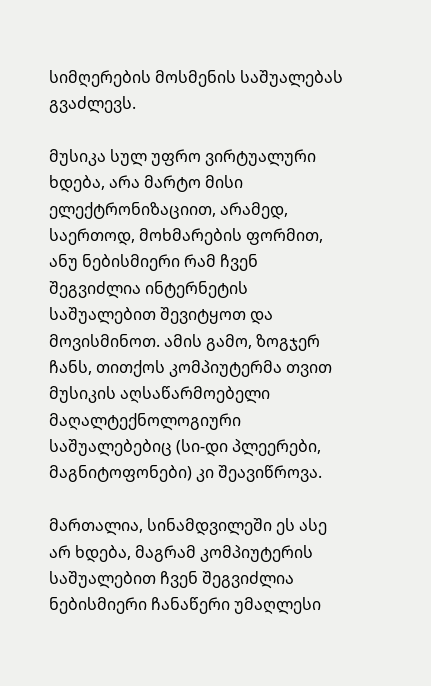სიმღერების მოსმენის საშუალებას გვაძლევს.

მუსიკა სულ უფრო ვირტუალური ხდება, არა მარტო მისი ელექტრონიზაციით, არამედ, საერთოდ, მოხმარების ფორმით, ანუ ნებისმიერი რამ ჩვენ შეგვიძლია ინტერნეტის საშუალებით შევიტყოთ და მოვისმინოთ. ამის გამო, ზოგჯერ ჩანს, თითქოს კომპიუტერმა თვით მუსიკის აღსაწარმოებელი მაღალტექნოლოგიური საშუალებებიც (სი-დი პლეერები, მაგნიტოფონები) კი შეავიწროვა.

მართალია, სინამდვილეში ეს ასე არ ხდება, მაგრამ კომპიუტერის საშუალებით ჩვენ შეგვიძლია ნებისმიერი ჩანაწერი უმაღლესი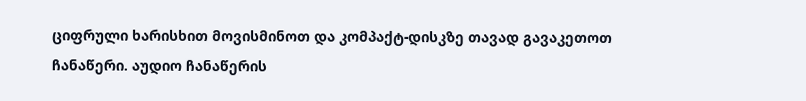ციფრული ხარისხით მოვისმინოთ და კომპაქტ-დისკზე თავად გავაკეთოთ ჩანაწერი. აუდიო ჩანაწერის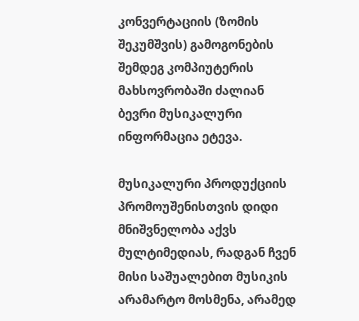კონვერტაციის (ზომის შეკუმშვის) გამოგონების შემდეგ კომპიუტერის მახსოვრობაში ძალიან ბევრი მუსიკალური ინფორმაცია ეტევა.

მუსიკალური პროდუქციის პრომოუშენისთვის დიდი მნიშვნელობა აქვს მულტიმედიას, რადგან ჩვენ მისი საშუალებით მუსიკის არამარტო მოსმენა, არამედ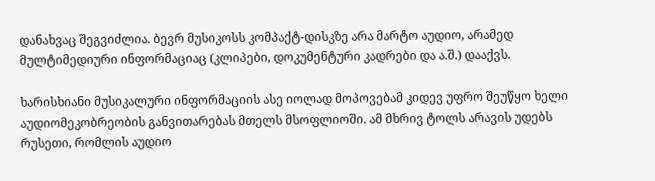დანახვაც შეგვიძლია. ბევრ მუსიკოსს კომპაქტ-დისკზე არა მარტო აუდიო, არამედ მულტიმედიური ინფორმაციაც (კლიპები, დოკუმენტური კადრები და ა.შ.) დააქვს.

ხარისხიანი მუსიკალური ინფორმაციის ასე იოლად მოპოვებამ კიდევ უფრო შეუწყო ხელი აუდიომეკობრეობის განვითარებას მთელს მსოფლიოში. ამ მხრივ ტოლს არავის უდებს რუსეთი, რომლის აუდიო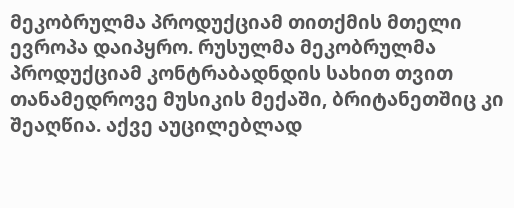მეკობრულმა პროდუქციამ თითქმის მთელი ევროპა დაიპყრო. რუსულმა მეკობრულმა პროდუქციამ კონტრაბადნდის სახით თვით თანამედროვე მუსიკის მექაში, ბრიტანეთშიც კი შეაღწია. აქვე აუცილებლად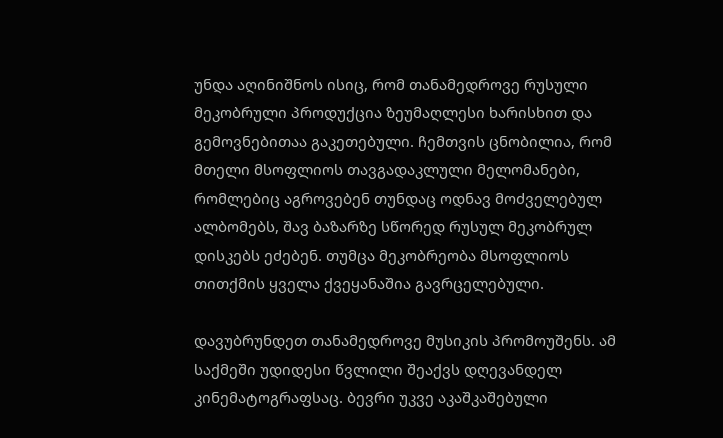უნდა აღინიშნოს ისიც, რომ თანამედროვე რუსული მეკობრული პროდუქცია ზეუმაღლესი ხარისხით და გემოვნებითაა გაკეთებული. ჩემთვის ცნობილია, რომ მთელი მსოფლიოს თავგადაკლული მელომანები, რომლებიც აგროვებენ თუნდაც ოდნავ მოძველებულ ალბომებს, შავ ბაზარზე სწორედ რუსულ მეკობრულ დისკებს ეძებენ. თუმცა მეკობრეობა მსოფლიოს თითქმის ყველა ქვეყანაშია გავრცელებული.

დავუბრუნდეთ თანამედროვე მუსიკის პრომოუშენს. ამ საქმეში უდიდესი წვლილი შეაქვს დღევანდელ კინემატოგრაფსაც. ბევრი უკვე აკაშკაშებული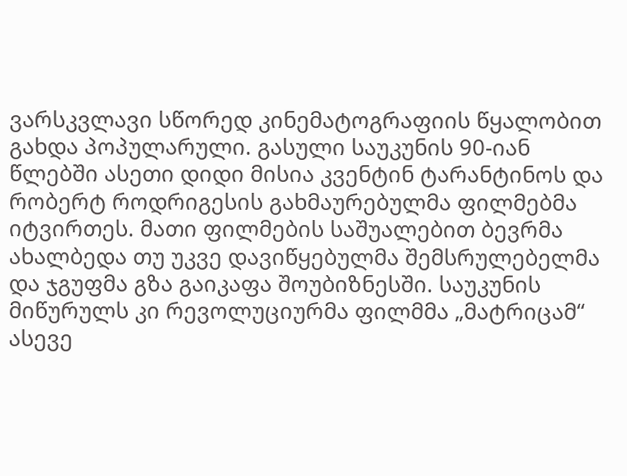ვარსკვლავი სწორედ კინემატოგრაფიის წყალობით გახდა პოპულარული. გასული საუკუნის 90-იან წლებში ასეთი დიდი მისია კვენტინ ტარანტინოს და რობერტ როდრიგესის გახმაურებულმა ფილმებმა იტვირთეს. მათი ფილმების საშუალებით ბევრმა ახალბედა თუ უკვე დავიწყებულმა შემსრულებელმა და ჯგუფმა გზა გაიკაფა შოუბიზნესში. საუკუნის მიწურულს კი რევოლუციურმა ფილმმა „მატრიცამ“ ასევე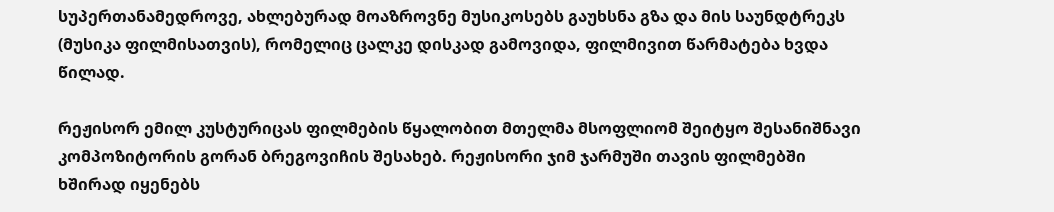სუპერთანამედროვე, ახლებურად მოაზროვნე მუსიკოსებს გაუხსნა გზა და მის საუნდტრეკს (მუსიკა ფილმისათვის), რომელიც ცალკე დისკად გამოვიდა, ფილმივით წარმატება ხვდა წილად.

რეჟისორ ემილ კუსტურიცას ფილმების წყალობით მთელმა მსოფლიომ შეიტყო შესანიშნავი კომპოზიტორის გორან ბრეგოვიჩის შესახებ. რეჟისორი ჯიმ ჯარმუში თავის ფილმებში ხშირად იყენებს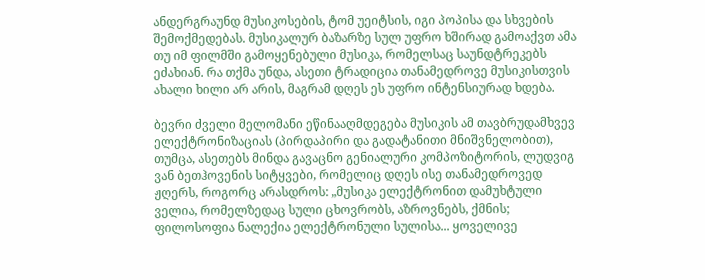ანდერგრაუნდ მუსიკოსების, ტომ უეიტსის, იგი პოპისა და სხვების შემოქმედებას. მუსიკალურ ბაზარზე სულ უფრო ხშირად გამოაქვთ ამა თუ იმ ფილმში გამოყენებული მუსიკა, რომელსაც საუნდტრეკებს ეძახიან. რა თქმა უნდა, ასეთი ტრადიცია თანამედროვე მუსიკისთვის ახალი ხილი არ არის, მაგრამ დღეს ეს უფრო ინტენსიურად ხდება.

ბევრი ძველი მელომანი ეწინააღმდეგება მუსიკის ამ თავბრუდამხვევ ელექტრონიზაციას (პირდაპირი და გადატანითი მნიშვნელობით), თუმცა, ასეთებს მინდა გავაცნო გენიალური კომპოზიტორის, ლუდვიგ ვან ბეთჰოვენის სიტყვები, რომელიც დღეს ისე თანამედროვედ ჟღერს, როგორც არასდროს: „მუსიკა ელექტრონით დამუხტული ველია, რომელზედაც სული ცხოვრობს, აზროვნებს, ქმნის; ფილოსოფია ნალექია ელექტრონული სულისა... ყოველივე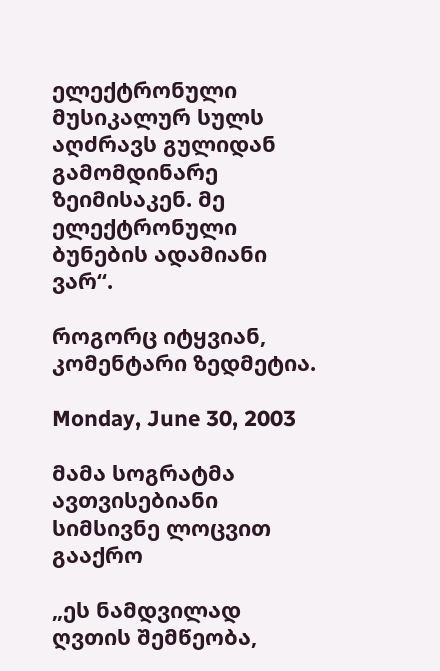ელექტრონული მუსიკალურ სულს აღძრავს გულიდან გამომდინარე ზეიმისაკენ. მე ელექტრონული ბუნების ადამიანი ვარ“.

როგორც იტყვიან, კომენტარი ზედმეტია.

Monday, June 30, 2003

მამა სოგრატმა ავთვისებიანი სიმსივნე ლოცვით გააქრო

„ეს ნამდვილად ღვთის შემწეობა,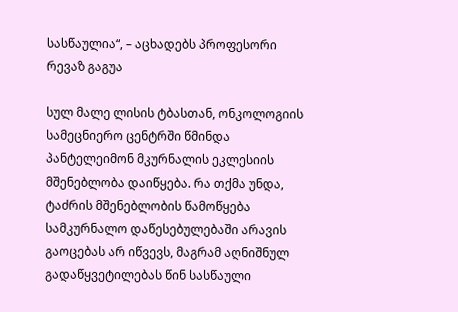სასწაულია“, – აცხადებს პროფესორი რევაზ გაგუა

სულ მალე ლისის ტბასთან, ონკოლოგიის სამეცნიერო ცენტრში წმინდა პანტელეიმონ მკურნალის ეკლესიის მშენებლობა დაიწყება. რა თქმა უნდა, ტაძრის მშენებლობის წამოწყება სამკურნალო დაწესებულებაში არავის გაოცებას არ იწვევს, მაგრამ აღნიშნულ გადაწყვეტილებას წინ სასწაული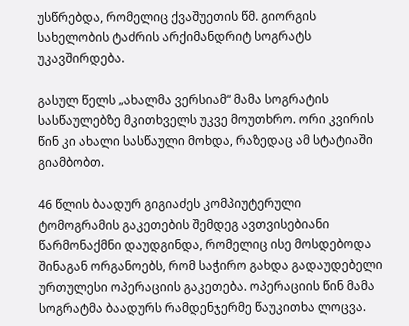უსწრებდა, რომელიც ქვაშუეთის წმ. გიორგის სახელობის ტაძრის არქიმანდრიტ სოგრატს უკავშირდება.

გასულ წელს „ახალმა ვერსიამ“ მამა სოგრატის სასწაულებზე მკითხველს უკვე მოუთხრო. ორი კვირის წინ კი ახალი სასწაული მოხდა, რაზედაც ამ სტატიაში გიამბობთ.

46 წლის ბაადურ გიგიაძეს კომპიუტერული ტომოგრამის გაკეთების შემდეგ ავთვისებიანი წარმონაქმნი დაუდგინდა, რომელიც ისე მოსდებოდა შინაგან ორგანოებს, რომ საჭირო გახდა გადაუდებელი ურთულესი ოპერაციის გაკეთება. ოპერაციის წინ მამა სოგრატმა ბაადურს რამდენჯერმე წაუკითხა ლოცვა.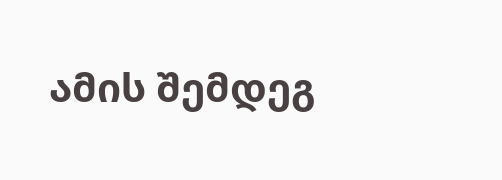ამის შემდეგ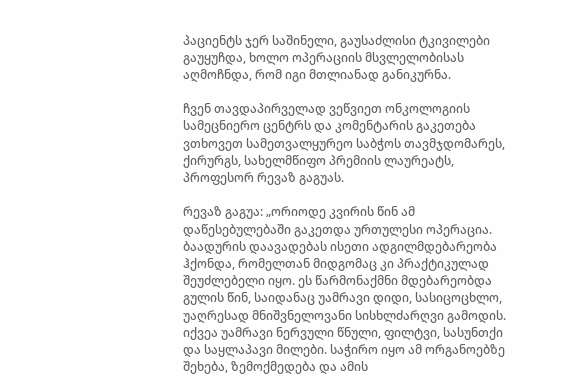პაციენტს ჯერ საშინელი, გაუსაძლისი ტკივილები გაუყუჩდა, ხოლო ოპერაციის მსვლელობისას აღმოჩნდა, რომ იგი მთლიანად განიკურნა.

ჩვენ თავდაპირველად ვეწვიეთ ონკოლოგიის სამეცნიერო ცენტრს და კომენტარის გაკეთება ვთხოვეთ სამეთვალყურეო საბჭოს თავმჯდომარეს, ქირურგს, სახელმწიფო პრემიის ლაურეატს, პროფესორ რევაზ გაგუას.

რევაზ გაგუა: „ორიოდე კვირის წინ ამ დაწესებულებაში გაკეთდა ურთულესი ოპერაცია. ბაადურის დაავადებას ისეთი ადგილმდებარეობა ჰქონდა, რომელთან მიდგომაც კი პრაქტიკულად შეუძლებელი იყო. ეს წარმონაქმნი მდებარეობდა გულის წინ, საიდანაც უამრავი დიდი, სასიცოცხლო, უაღრესად მნიშვნელოვანი სისხლძარღვი გამოდის. იქვეა უამრავი ნერვული წნული, ფილტვი, სასუნთქი და საყლაპავი მილები. საჭირო იყო ამ ორგანოებზე შეხება, ზემოქმედება და ამის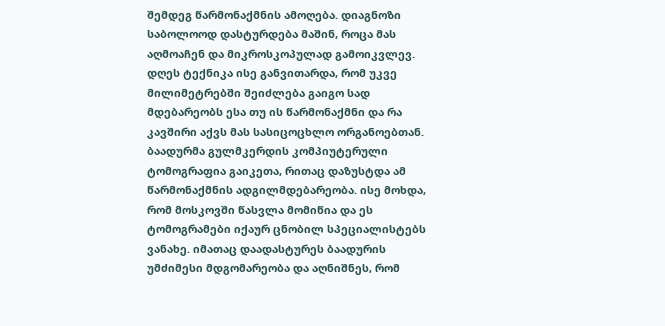შემდეგ წარმონაქმნის ამოღება. დიაგნოზი საბოლოოდ დასტურდება მაშინ, როცა მას აღმოაჩენ და მიკროსკოპულად გამოიკვლევ. დღეს ტექნიკა ისე განვითარდა, რომ უკვე მილიმეტრებში შეიძლება გაიგო სად მდებარეობს ესა თუ ის წარმონაქმნი და რა კავშირი აქვს მას სასიცოცხლო ორგანოებთან. ბაადურმა გულმკერდის კომპიუტერული ტომოგრაფია გაიკეთა, რითაც დაზუსტდა ამ წარმონაქმნის ადგილმდებარეობა. ისე მოხდა, რომ მოსკოვში წასვლა მომიწია და ეს ტომოგრამები იქაურ ცნობილ სპეციალისტებს ვანახე. იმათაც დაადასტურეს ბაადურის უმძიმესი მდგომარეობა და აღნიშნეს, რომ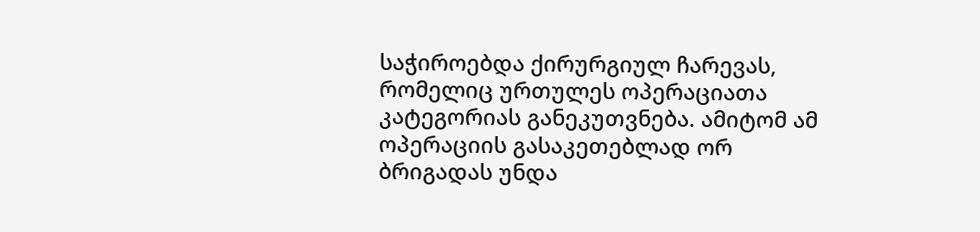საჭიროებდა ქირურგიულ ჩარევას, რომელიც ურთულეს ოპერაციათა კატეგორიას განეკუთვნება. ამიტომ ამ ოპერაციის გასაკეთებლად ორ ბრიგადას უნდა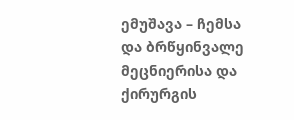ემუშავა – ჩემსა და ბრწყინვალე მეცნიერისა და ქირურგის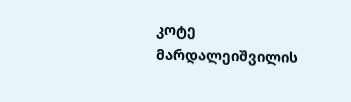კოტე მარდალეიშვილის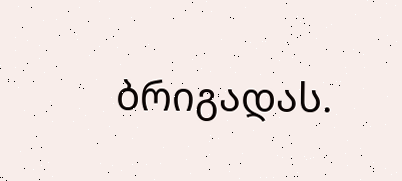ბრიგადას.